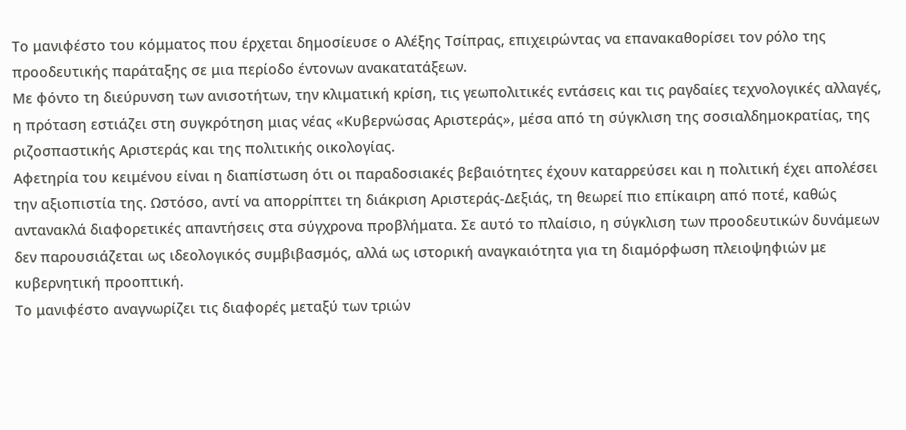Το μανιφέστο του κόμματος που έρχεται δημοσίευσε ο Αλέξης Τσίπρας, επιχειρώντας να επανακαθορίσει τον ρόλο της προοδευτικής παράταξης σε μια περίοδο έντονων ανακατατάξεων.
Με φόντο τη διεύρυνση των ανισοτήτων, την κλιματική κρίση, τις γεωπολιτικές εντάσεις και τις ραγδαίες τεχνολογικές αλλαγές, η πρόταση εστιάζει στη συγκρότηση μιας νέας «Κυβερνώσας Αριστεράς», μέσα από τη σύγκλιση της σοσιαλδημοκρατίας, της ριζοσπαστικής Αριστεράς και της πολιτικής οικολογίας.
Αφετηρία του κειμένου είναι η διαπίστωση ότι οι παραδοσιακές βεβαιότητες έχουν καταρρεύσει και η πολιτική έχει απολέσει την αξιοπιστία της. Ωστόσο, αντί να απορρίπτει τη διάκριση Αριστεράς-Δεξιάς, τη θεωρεί πιο επίκαιρη από ποτέ, καθώς αντανακλά διαφορετικές απαντήσεις στα σύγχρονα προβλήματα. Σε αυτό το πλαίσιο, η σύγκλιση των προοδευτικών δυνάμεων δεν παρουσιάζεται ως ιδεολογικός συμβιβασμός, αλλά ως ιστορική αναγκαιότητα για τη διαμόρφωση πλειοψηφιών με κυβερνητική προοπτική.
Το μανιφέστο αναγνωρίζει τις διαφορές μεταξύ των τριών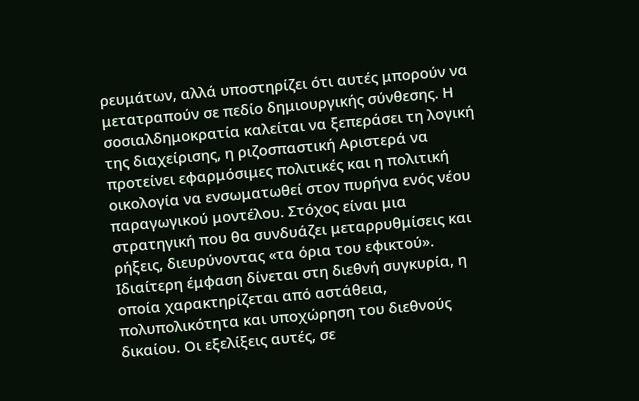ρευμάτων, αλλά υποστηρίζει ότι αυτές μπορούν να μετατραπούν σε πεδίο δημιουργικής σύνθεσης. Η σοσιαλδημοκρατία καλείται να ξεπεράσει τη λογική της διαχείρισης, η ριζοσπαστική Αριστερά να προτείνει εφαρμόσιμες πολιτικές και η πολιτική οικολογία να ενσωματωθεί στον πυρήνα ενός νέου παραγωγικού μοντέλου. Στόχος είναι μια στρατηγική που θα συνδυάζει μεταρρυθμίσεις και ρήξεις, διευρύνοντας «τα όρια του εφικτού».
Ιδιαίτερη έμφαση δίνεται στη διεθνή συγκυρία, η οποία χαρακτηρίζεται από αστάθεια, πολυπολικότητα και υποχώρηση του διεθνούς δικαίου. Οι εξελίξεις αυτές, σε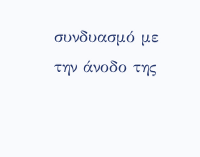συνδυασμό με την άνοδο της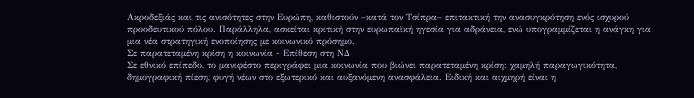Ακροδεξιάς και τις ανισότητες στην Ευρώπη, καθιστούν –κατά τον Τσίπρα– επιτακτική την ανασυγκρότηση ενός ισχυρού προοδευτικού πόλου. Παράλληλα, ασκείται κριτική στην ευρωπαϊκή ηγεσία για αδράνεια, ενώ υπογραμμίζεται η ανάγκη για μια νέα στρατηγική ενοποίησης με κοινωνικό πρόσημο.
Σε παρατεταμένη κρίση η κοινωνία - Επίθεση στη ΝΔ
Σε εθνικό επίπεδο, το μανιφέστο περιγράφει μια κοινωνία που βιώνει παρατεταμένη κρίση: χαμηλή παραγωγικότητα, δημογραφική πίεση, φυγή νέων στο εξωτερικό και αυξανόμενη ανασφάλεια. Ειδική και αιχμηρή είναι η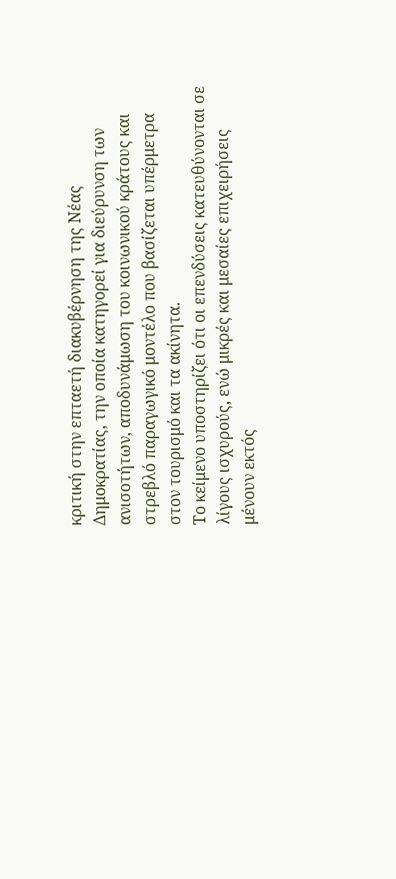κριτική στην επταετή διακυβέρνηση της Νέας Δημοκρατίας, την οποία κατηγορεί για διεύρυνση των ανισοτήτων, αποδυνάμωση του κοινωνικού κράτους και στρεβλό παραγωγικό μοντέλο που βασίζεται υπέρμετρα στον τουρισμό και τα ακίνητα.
Το κείμενο υποστηρίζει ότι οι επενδύσεις κατευθύνονται σε λίγους ισχυρούς, ενώ μικρές και μεσαίες επιχειρήσεις μένουν εκτός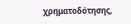χρηματοδότησης,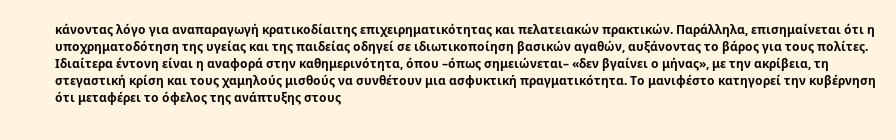κάνοντας λόγο για αναπαραγωγή κρατικοδίαιτης επιχειρηματικότητας και πελατειακών πρακτικών. Παράλληλα, επισημαίνεται ότι η υποχρηματοδότηση της υγείας και της παιδείας οδηγεί σε ιδιωτικοποίηση βασικών αγαθών, αυξάνοντας το βάρος για τους πολίτες.
Ιδιαίτερα έντονη είναι η αναφορά στην καθημερινότητα, όπου –όπως σημειώνεται– «δεν βγαίνει ο μήνας», με την ακρίβεια, τη στεγαστική κρίση και τους χαμηλούς μισθούς να συνθέτουν μια ασφυκτική πραγματικότητα. Το μανιφέστο κατηγορεί την κυβέρνηση ότι μεταφέρει το όφελος της ανάπτυξης στους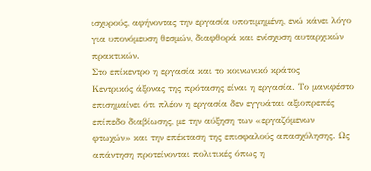ισχυρούς, αφήνοντας την εργασία υποτιμημένη, ενώ κάνει λόγο για υπονόμευση θεσμών, διαφθορά και ενίσχυση αυταρχικών πρακτικών.
Στο επίκεντρο η εργασία και το κοινωνικό κράτος
Κεντρικός άξονας της πρότασης είναι η εργασία. Το μανιφέστο επισημαίνει ότι πλέον η εργασία δεν εγγυάται αξιοπρεπές επίπεδο διαβίωσης, με την αύξηση των «εργαζόμενων φτωχών» και την επέκταση της επισφαλούς απασχόλησης. Ως απάντηση προτείνονται πολιτικές όπως η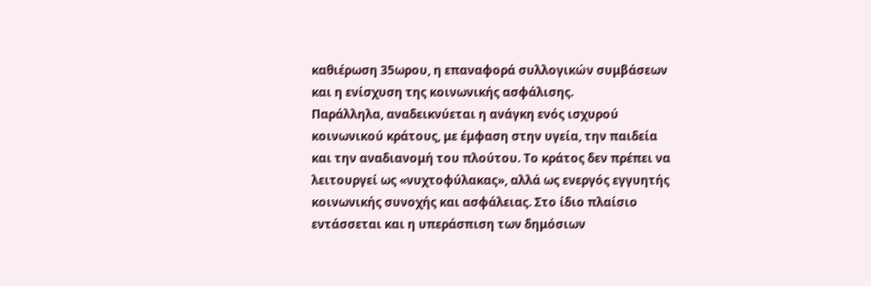καθιέρωση 35ωρου, η επαναφορά συλλογικών συμβάσεων και η ενίσχυση της κοινωνικής ασφάλισης.
Παράλληλα, αναδεικνύεται η ανάγκη ενός ισχυρού κοινωνικού κράτους, με έμφαση στην υγεία, την παιδεία και την αναδιανομή του πλούτου. Το κράτος δεν πρέπει να λειτουργεί ως «νυχτοφύλακας», αλλά ως ενεργός εγγυητής κοινωνικής συνοχής και ασφάλειας. Στο ίδιο πλαίσιο εντάσσεται και η υπεράσπιση των δημόσιων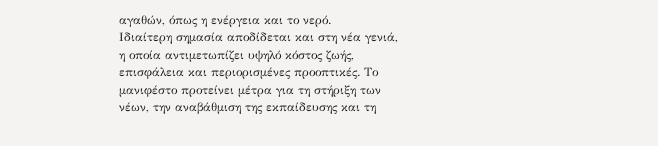αγαθών, όπως η ενέργεια και το νερό.
Ιδιαίτερη σημασία αποδίδεται και στη νέα γενιά, η οποία αντιμετωπίζει υψηλό κόστος ζωής, επισφάλεια και περιορισμένες προοπτικές. Το μανιφέστο προτείνει μέτρα για τη στήριξη των νέων, την αναβάθμιση της εκπαίδευσης και τη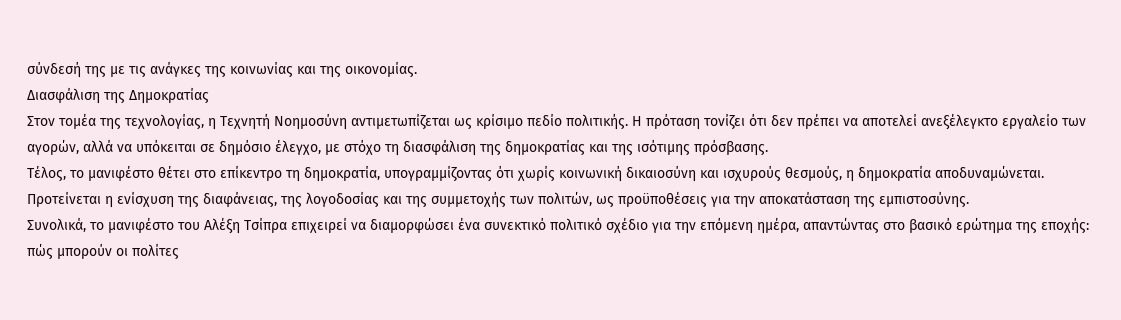σύνδεσή της με τις ανάγκες της κοινωνίας και της οικονομίας.
Διασφάλιση της Δημοκρατίας
Στον τομέα της τεχνολογίας, η Τεχνητή Νοημοσύνη αντιμετωπίζεται ως κρίσιμο πεδίο πολιτικής. Η πρόταση τονίζει ότι δεν πρέπει να αποτελεί ανεξέλεγκτο εργαλείο των αγορών, αλλά να υπόκειται σε δημόσιο έλεγχο, με στόχο τη διασφάλιση της δημοκρατίας και της ισότιμης πρόσβασης.
Τέλος, το μανιφέστο θέτει στο επίκεντρο τη δημοκρατία, υπογραμμίζοντας ότι χωρίς κοινωνική δικαιοσύνη και ισχυρούς θεσμούς, η δημοκρατία αποδυναμώνεται. Προτείνεται η ενίσχυση της διαφάνειας, της λογοδοσίας και της συμμετοχής των πολιτών, ως προϋποθέσεις για την αποκατάσταση της εμπιστοσύνης.
Συνολικά, το μανιφέστο του Αλέξη Τσίπρα επιχειρεί να διαμορφώσει ένα συνεκτικό πολιτικό σχέδιο για την επόμενη ημέρα, απαντώντας στο βασικό ερώτημα της εποχής: πώς μπορούν οι πολίτες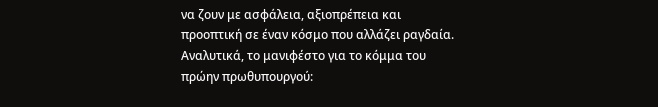να ζουν με ασφάλεια, αξιοπρέπεια και προοπτική σε έναν κόσμο που αλλάζει ραγδαία.
Αναλυτικά, το μανιφέστο για το κόμμα του πρώην πρωθυπουργού: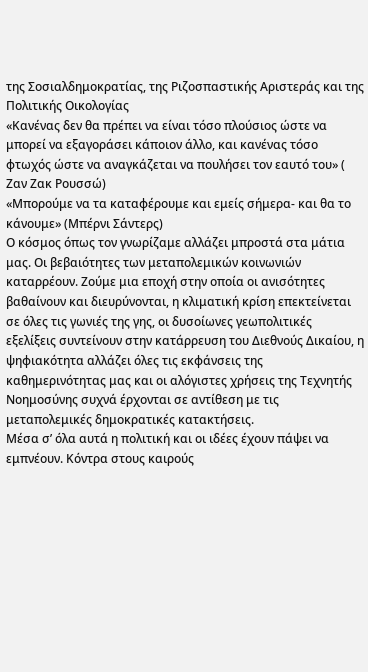της Σοσιαλδημοκρατίας, της Ριζοσπαστικής Αριστεράς και της Πολιτικής Οικολογίας
«Κανένας δεν θα πρέπει να είναι τόσο πλούσιος ώστε να μπορεί να εξαγοράσει κάποιον άλλο, και κανένας τόσο φτωχός ώστε να αναγκάζεται να πουλήσει τον εαυτό του» ( Ζαν Ζακ Ρουσσώ)
«Μπορούμε να τα καταφέρουμε και εμείς σήμερα- και θα το κάνουμε» (Μπέρνι Σάντερς)
Ο κόσμος όπως τον γνωρίζαμε αλλάζει μπροστά στα μάτια μας. Οι βεβαιότητες των μεταπολεμικών κοινωνιών καταρρέουν. Ζούμε μια εποχή στην οποία οι ανισότητες βαθαίνουν και διευρύνονται, η κλιματική κρίση επεκτείνεται σε όλες τις γωνιές της γης, οι δυσοίωνες γεωπολιτικές εξελίξεις συντείνουν στην κατάρρευση του Διεθνούς Δικαίου, η ψηφιακότητα αλλάζει όλες τις εκφάνσεις της καθημερινότητας μας και οι αλόγιστες χρήσεις της Τεχνητής Νοημοσύνης συχνά έρχονται σε αντίθεση με τις μεταπολεμικές δημοκρατικές κατακτήσεις.
Μέσα σ’ όλα αυτά η πολιτική και οι ιδέες έχουν πάψει να εμπνέουν. Κόντρα στους καιρούς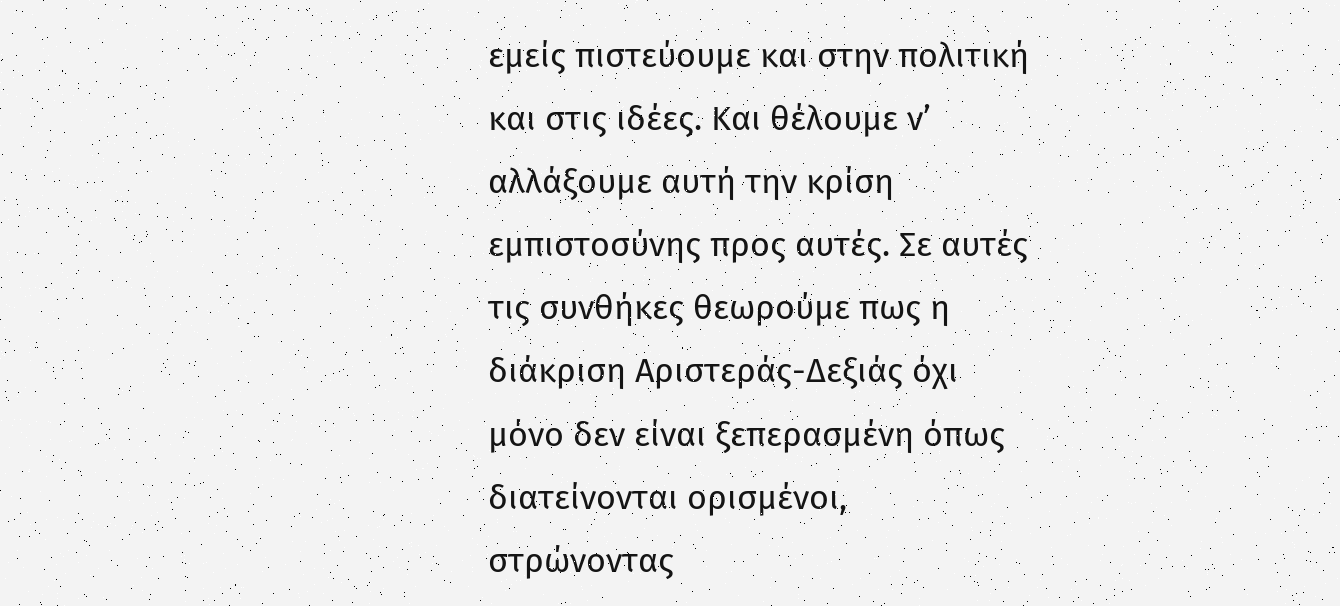εμείς πιστεύουμε και στην πολιτική και στις ιδέες. Και θέλουμε ν’ αλλάξουμε αυτή την κρίση εμπιστοσύνης προς αυτές. Σε αυτές τις συνθήκες θεωρούμε πως η διάκριση Αριστεράς-Δεξιάς όχι μόνο δεν είναι ξεπερασμένη όπως διατείνονται ορισμένοι, στρώνοντας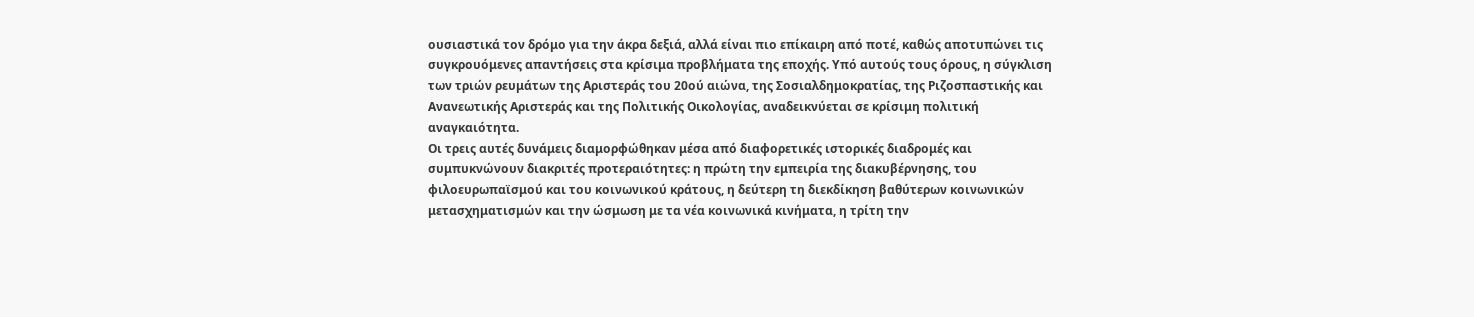ουσιαστικά τον δρόμο για την άκρα δεξιά, αλλά είναι πιο επίκαιρη από ποτέ, καθώς αποτυπώνει τις συγκρουόμενες απαντήσεις στα κρίσιμα προβλήματα της εποχής. Υπό αυτούς τους όρους, η σύγκλιση των τριών ρευμάτων της Αριστεράς του 20ού αιώνα, της Σοσιαλδημοκρατίας, της Ριζοσπαστικής και Ανανεωτικής Αριστεράς και της Πολιτικής Οικολογίας, αναδεικνύεται σε κρίσιμη πολιτική αναγκαιότητα.
Οι τρεις αυτές δυνάμεις διαμορφώθηκαν μέσα από διαφορετικές ιστορικές διαδρομές και συμπυκνώνουν διακριτές προτεραιότητες: η πρώτη την εμπειρία της διακυβέρνησης, του φιλοευρωπαϊσμού και του κοινωνικού κράτους, η δεύτερη τη διεκδίκηση βαθύτερων κοινωνικών μετασχηματισμών και την ώσμωση με τα νέα κοινωνικά κινήματα, η τρίτη την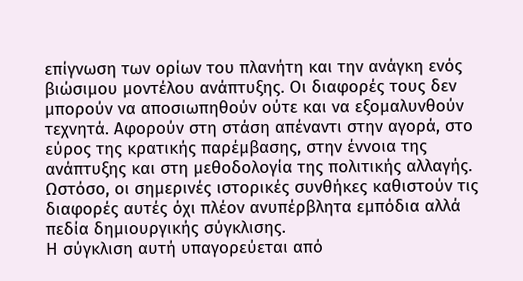επίγνωση των ορίων του πλανήτη και την ανάγκη ενός βιώσιμου μοντέλου ανάπτυξης. Οι διαφορές τους δεν μπορούν να αποσιωπηθούν ούτε και να εξομαλυνθούν τεχνητά. Αφορούν στη στάση απέναντι στην αγορά, στο εύρος της κρατικής παρέμβασης, στην έννοια της ανάπτυξης και στη μεθοδολογία της πολιτικής αλλαγής. Ωστόσο, οι σημερινές ιστορικές συνθήκες καθιστούν τις διαφορές αυτές όχι πλέον ανυπέρβλητα εμπόδια αλλά πεδία δημιουργικής σύγκλισης.
Η σύγκλιση αυτή υπαγορεύεται από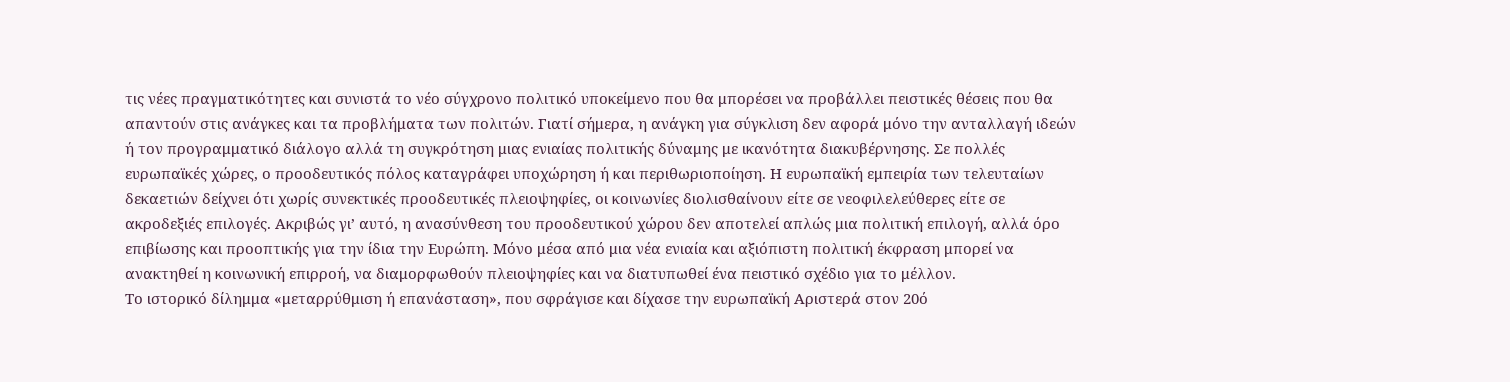τις νέες πραγματικότητες και συνιστά το νέο σύγχρονο πολιτικό υποκείμενο που θα μπορέσει να προβάλλει πειστικές θέσεις που θα απαντούν στις ανάγκες και τα προβλήματα των πολιτών. Γιατί σήμερα, η ανάγκη για σύγκλιση δεν αφορά μόνο την ανταλλαγή ιδεών ή τον προγραμματικό διάλογο αλλά τη συγκρότηση μιας ενιαίας πολιτικής δύναμης με ικανότητα διακυβέρνησης. Σε πολλές ευρωπαϊκές χώρες, ο προοδευτικός πόλος καταγράφει υποχώρηση ή και περιθωριοποίηση. Η ευρωπαϊκή εμπειρία των τελευταίων δεκαετιών δείχνει ότι χωρίς συνεκτικές προοδευτικές πλειοψηφίες, οι κοινωνίες διολισθαίνουν είτε σε νεοφιλελεύθερες είτε σε ακροδεξιές επιλογές. Ακριβώς γι’ αυτό, η ανασύνθεση του προοδευτικού χώρου δεν αποτελεί απλώς μια πολιτική επιλογή, αλλά όρο επιβίωσης και προοπτικής για την ίδια την Ευρώπη. Μόνο μέσα από μια νέα ενιαία και αξιόπιστη πολιτική έκφραση μπορεί να ανακτηθεί η κοινωνική επιρροή, να διαμορφωθούν πλειοψηφίες και να διατυπωθεί ένα πειστικό σχέδιο για το μέλλον.
Το ιστορικό δίλημμα «μεταρρύθμιση ή επανάσταση», που σφράγισε και δίχασε την ευρωπαϊκή Αριστερά στον 20ό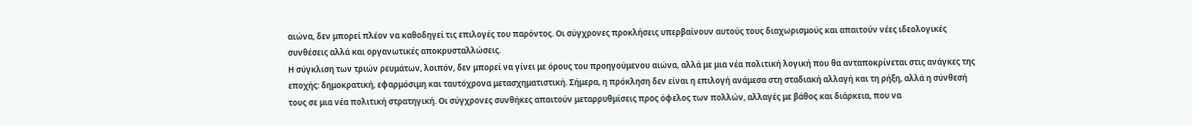αιώνα, δεν μπορεί πλέον να καθοδηγεί τις επιλογές του παρόντος. Οι σύγχρονες προκλήσεις υπερβαίνουν αυτούς τους διαχωρισμούς και απαιτούν νέες ιδεολογικές συνθέσεις αλλά και οργανωτικές αποκρυσταλλώσεις.
Η σύγκλιση των τριών ρευμάτων, λοιπόν, δεν μπορεί να γίνει με όρους του προηγούμενου αιώνα, αλλά με μια νέα πολιτική λογική που θα ανταποκρίνεται στις ανάγκες της εποχής: δημοκρατική, εφαρμόσιμη και ταυτόχρονα μετασχηματιστική. Σήμερα, η πρόκληση δεν είναι η επιλογή ανάμεσα στη σταδιακή αλλαγή και τη ρήξη, αλλά η σύνθεσή τους σε μια νέα πολιτική στρατηγική. Οι σύγχρονες συνθήκες απαιτούν μεταρρυθμίσεις προς όφελος των πολλών, αλλαγές με βάθος και διάρκεια, που να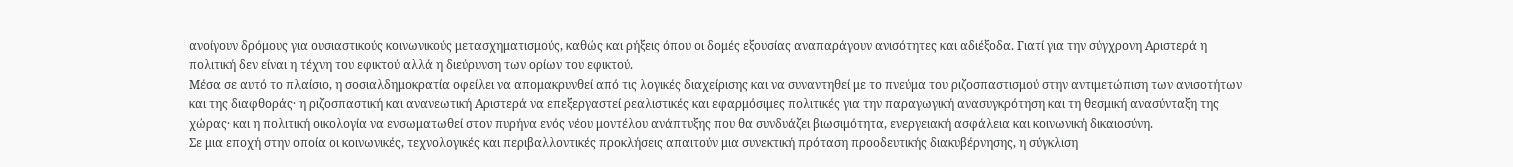ανοίγουν δρόμους για ουσιαστικούς κοινωνικούς μετασχηματισμούς, καθώς και ρήξεις όπου οι δομές εξουσίας αναπαράγουν ανισότητες και αδιέξοδα. Γιατί για την σύγχρονη Αριστερά η πολιτική δεν είναι η τέχνη του εφικτού αλλά η διεύρυνση των ορίων του εφικτού.
Μέσα σε αυτό το πλαίσιο, η σοσιαλδημοκρατία οφείλει να απομακρυνθεί από τις λογικές διαχείρισης και να συναντηθεί με το πνεύμα του ριζοσπαστισμού στην αντιμετώπιση των ανισοτήτων και της διαφθοράς· η ριζοσπαστική και ανανεωτική Αριστερά να επεξεργαστεί ρεαλιστικές και εφαρμόσιμες πολιτικές για την παραγωγική ανασυγκρότηση και τη θεσμική ανασύνταξη της χώρας· και η πολιτική οικολογία να ενσωματωθεί στον πυρήνα ενός νέου μοντέλου ανάπτυξης που θα συνδυάζει βιωσιμότητα, ενεργειακή ασφάλεια και κοινωνική δικαιοσύνη.
Σε μια εποχή στην οποία οι κοινωνικές, τεχνολογικές και περιβαλλοντικές προκλήσεις απαιτούν μια συνεκτική πρόταση προοδευτικής διακυβέρνησης, η σύγκλιση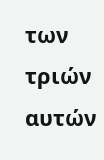των τριών αυτών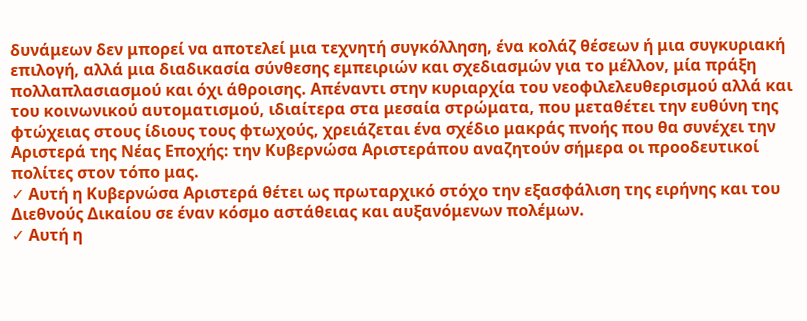δυνάμεων δεν μπορεί να αποτελεί μια τεχνητή συγκόλληση, ένα κολάζ θέσεων ή μια συγκυριακή επιλογή, αλλά μια διαδικασία σύνθεσης εμπειριών και σχεδιασμών για το μέλλον, μία πράξη πολλαπλασιασμού και όχι άθροισης. Απέναντι στην κυριαρχία του νεοφιλελευθερισμού αλλά και του κοινωνικού αυτοματισμού, ιδιαίτερα στα μεσαία στρώματα, που μεταθέτει την ευθύνη της φτώχειας στους ίδιους τους φτωχούς, χρειάζεται ένα σχέδιο μακράς πνοής που θα συνέχει την Αριστερά της Νέας Εποχής: την Κυβερνώσα Αριστεράπου αναζητούν σήμερα οι προοδευτικοί πολίτες στον τόπο μας.
✓ Αυτή η Κυβερνώσα Αριστερά θέτει ως πρωταρχικό στόχο την εξασφάλιση της ειρήνης και του Διεθνούς Δικαίου σε έναν κόσμο αστάθειας και αυξανόμενων πολέμων.
✓ Αυτή η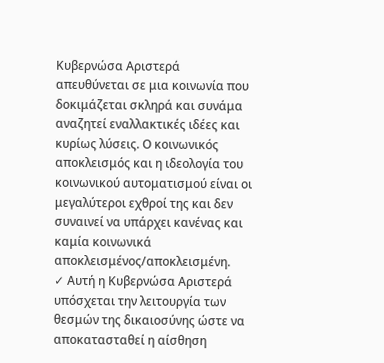Κυβερνώσα Αριστερά απευθύνεται σε μια κοινωνία που δοκιμάζεται σκληρά και συνάμα αναζητεί εναλλακτικές ιδέες και κυρίως λύσεις. Ο κοινωνικός αποκλεισμός και η ιδεολογία του κοινωνικού αυτοματισμού είναι οι μεγαλύτεροι εχθροί της και δεν συναινεί να υπάρχει κανένας και καμία κοινωνικά αποκλεισμένος/αποκλεισμένη.
✓ Αυτή η Κυβερνώσα Αριστερά υπόσχεται την λειτουργία των θεσμών της δικαιοσύνης ώστε να αποκατασταθεί η αίσθηση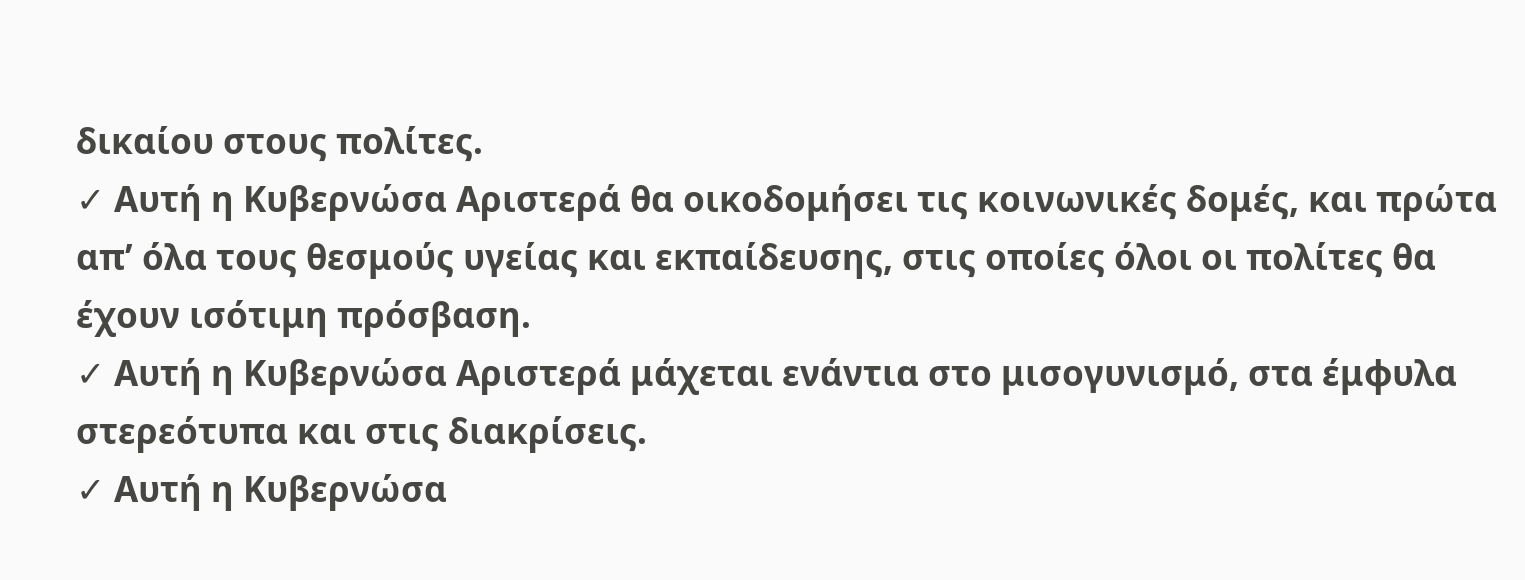δικαίου στους πολίτες.
✓ Αυτή η Κυβερνώσα Αριστερά θα οικοδομήσει τις κοινωνικές δομές, και πρώτα απ’ όλα τους θεσμούς υγείας και εκπαίδευσης, στις οποίες όλοι οι πολίτες θα έχουν ισότιμη πρόσβαση.
✓ Αυτή η Κυβερνώσα Αριστερά μάχεται ενάντια στο μισογυνισμό, στα έμφυλα στερεότυπα και στις διακρίσεις.
✓ Αυτή η Κυβερνώσα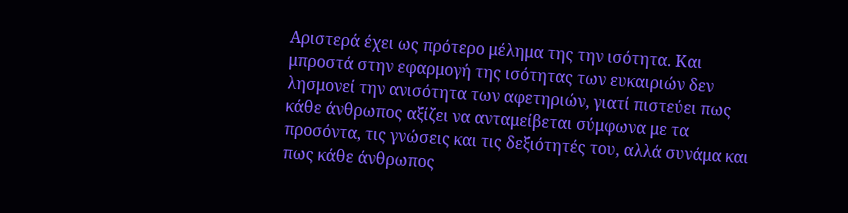Αριστερά έχει ως πρότερο μέλημα της την ισότητα. Και μπροστά στην εφαρμογή της ισότητας των ευκαιριών δεν λησμονεί την ανισότητα των αφετηριών, γιατί πιστεύει πως κάθε άνθρωπος αξίζει να ανταμείβεται σύμφωνα με τα προσόντα, τις γνώσεις και τις δεξιότητές του, αλλά συνάμα και πως κάθε άνθρωπος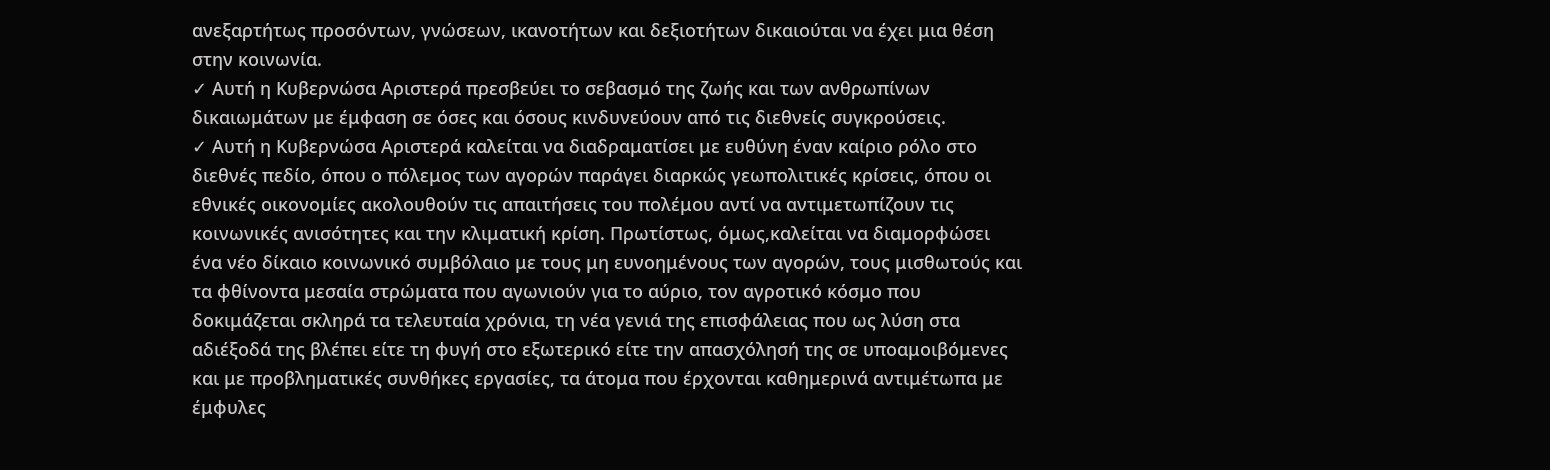ανεξαρτήτως προσόντων, γνώσεων, ικανοτήτων και δεξιοτήτων δικαιούται να έχει μια θέση στην κοινωνία.
✓ Αυτή η Κυβερνώσα Αριστερά πρεσβεύει το σεβασμό της ζωής και των ανθρωπίνων δικαιωμάτων με έμφαση σε όσες και όσους κινδυνεύουν από τις διεθνείς συγκρούσεις.
✓ Αυτή η Κυβερνώσα Αριστερά καλείται να διαδραματίσει με ευθύνη έναν καίριο ρόλο στο διεθνές πεδίο, όπου ο πόλεμος των αγορών παράγει διαρκώς γεωπολιτικές κρίσεις, όπου οι εθνικές οικονομίες ακολουθούν τις απαιτήσεις του πολέμου αντί να αντιμετωπίζουν τις κοινωνικές ανισότητες και την κλιματική κρίση. Πρωτίστως, όμως,καλείται να διαμορφώσει ένα νέο δίκαιο κοινωνικό συμβόλαιο με τους μη ευνοημένους των αγορών, τους μισθωτούς και τα φθίνοντα μεσαία στρώματα που αγωνιούν για το αύριο, τον αγροτικό κόσμο που δοκιμάζεται σκληρά τα τελευταία χρόνια, τη νέα γενιά της επισφάλειας που ως λύση στα αδιέξοδά της βλέπει είτε τη φυγή στο εξωτερικό είτε την απασχόλησή της σε υποαμοιβόμενες και με προβληματικές συνθήκες εργασίες, τα άτομα που έρχονται καθημερινά αντιμέτωπα με έμφυλες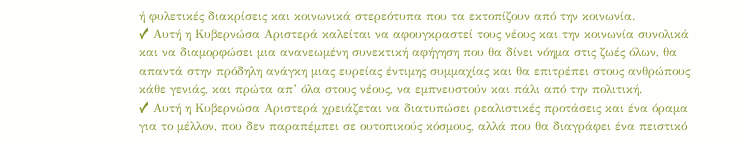ή φυλετικές διακρίσεις και κοινωνικά στερεότυπα που τα εκτοπίζουν από την κοινωνία.
✓ Αυτή η Κυβερνώσα Αριστερά καλείται να αφουγκραστεί τους νέους και την κοινωνία συνολικά και να διαμορφώσει μια ανανεωμένη συνεκτική αφήγηση που θα δίνει νόημα στις ζωές όλων, θα απαντά στην πρόδηλη ανάγκη μιας ευρείας έντιμης συμμαχίας και θα επιτρέπει στους ανθρώπους κάθε γενιάς, και πρώτα απ’ όλα στους νέους, να εμπνευστούν και πάλι από την πολιτική.
✓ Αυτή η Κυβερνώσα Αριστερά χρειάζεται να διατυπώσει ρεαλιστικές προτάσεις και ένα όραμα για το μέλλον, που δεν παραπέμπει σε ουτοπικούς κόσμους, αλλά που θα διαγράφει ένα πειστικό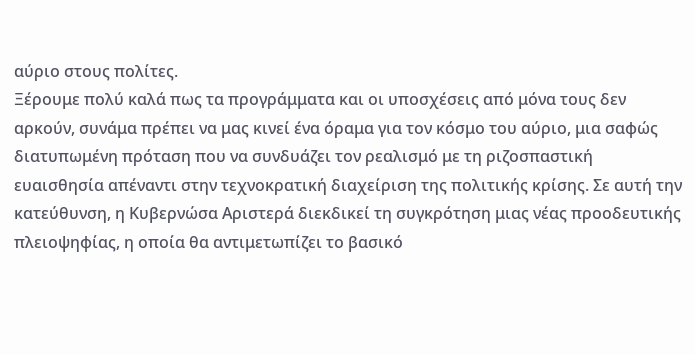αύριο στους πολίτες.
Ξέρουμε πολύ καλά πως τα προγράμματα και οι υποσχέσεις από μόνα τους δεν αρκούν, συνάμα πρέπει να μας κινεί ένα όραμα για τον κόσμο του αύριο, μια σαφώς διατυπωμένη πρόταση που να συνδυάζει τον ρεαλισμό με τη ριζοσπαστική ευαισθησία απέναντι στην τεχνοκρατική διαχείριση της πολιτικής κρίσης. Σε αυτή την κατεύθυνση, η Κυβερνώσα Αριστερά διεκδικεί τη συγκρότηση μιας νέας προοδευτικής πλειοψηφίας, η οποία θα αντιμετωπίζει το βασικό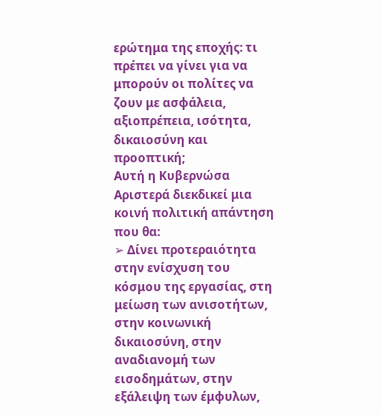ερώτημα της εποχής: τι πρέπει να γίνει για να μπορούν οι πολίτες να ζουν με ασφάλεια, αξιοπρέπεια, ισότητα, δικαιοσύνη και προοπτική;
Αυτή η Κυβερνώσα Αριστερά διεκδικεί μια κοινή πολιτική απάντηση που θα:
➢ Δίνει προτεραιότητα στην ενίσχυση του κόσμου της εργασίας, στη μείωση των ανισοτήτων, στην κοινωνική δικαιοσύνη, στην αναδιανομή των εισοδημάτων, στην εξάλειψη των έμφυλων,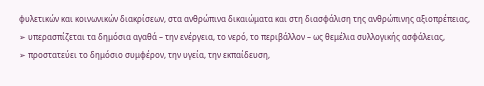φυλετικών και κοινωνικών διακρίσεων, στα ανθρώπινα δικαιώματα και στη διασφάλιση της ανθρώπινης αξιοπρέπειας,
➢ υπερασπίζεται τα δημόσια αγαθά – την ενέργεια, το νερό, το περιβάλλον – ως θεμέλια συλλογικής ασφάλειας,
➢ προστατεύει το δημόσιο συμφέρον, την υγεία, την εκπαίδευση,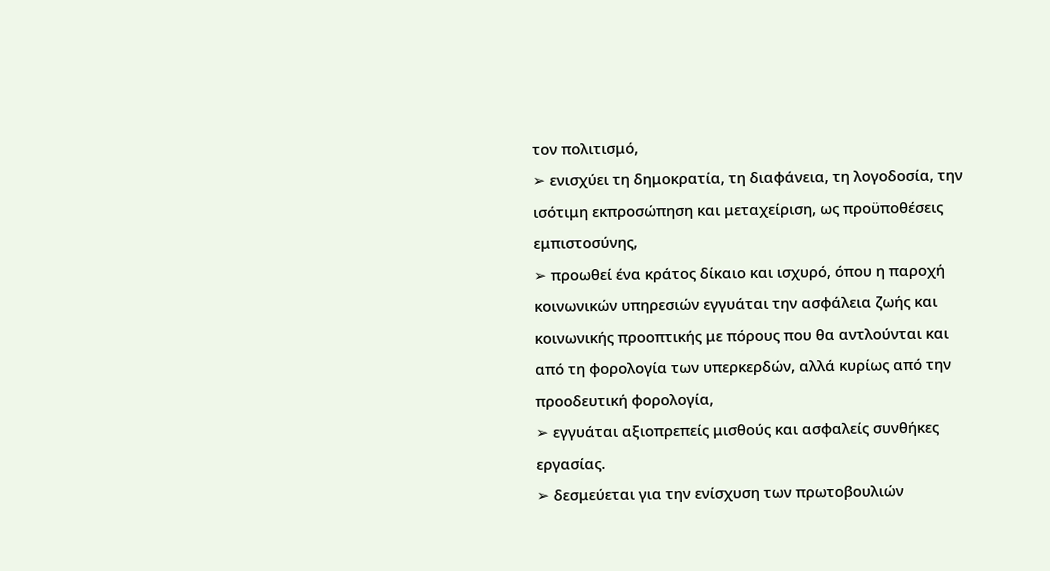τον πολιτισμό,
➢ ενισχύει τη δημοκρατία, τη διαφάνεια, τη λογοδοσία, την ισότιμη εκπροσώπηση και μεταχείριση, ως προϋποθέσεις εμπιστοσύνης,
➢ προωθεί ένα κράτος δίκαιο και ισχυρό, όπου η παροχή κοινωνικών υπηρεσιών εγγυάται την ασφάλεια ζωής και κοινωνικής προοπτικής με πόρους που θα αντλούνται και από τη φορολογία των υπερκερδών, αλλά κυρίως από την προοδευτική φορολογία,
➢ εγγυάται αξιοπρεπείς μισθούς και ασφαλείς συνθήκες εργασίας.
➢ δεσμεύεται για την ενίσχυση των πρωτοβουλιών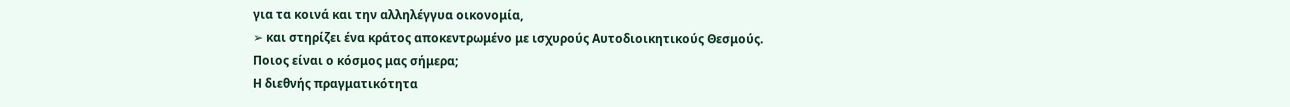για τα κοινά και την αλληλέγγυα οικονομία,
➢ και στηρίζει ένα κράτος αποκεντρωμένο με ισχυρούς Αυτοδιοικητικούς Θεσμούς.
Ποιος είναι ο κόσμος μας σήμερα;
Η διεθνής πραγματικότητα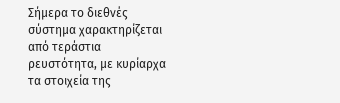Σήμερα το διεθνές σύστημα χαρακτηρίζεται από τεράστια ρευστότητα, με κυρίαρχα τα στοιχεία της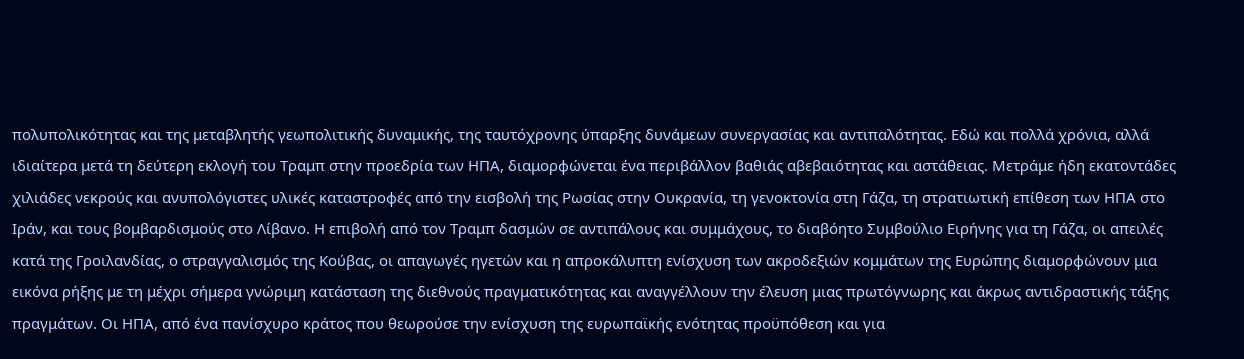πολυπολικότητας και της μεταβλητής γεωπολιτικής δυναμικής, της ταυτόχρονης ύπαρξης δυνάμεων συνεργασίας και αντιπαλότητας. Εδώ και πολλά χρόνια, αλλά ιδιαίτερα μετά τη δεύτερη εκλογή του Τραμπ στην προεδρία των ΗΠΑ, διαμορφώνεται ένα περιβάλλον βαθιάς αβεβαιότητας και αστάθειας. Μετράμε ήδη εκατοντάδες χιλιάδες νεκρούς και ανυπολόγιστες υλικές καταστροφές από την εισβολή της Ρωσίας στην Ουκρανία, τη γενοκτονία στη Γάζα, τη στρατιωτική επίθεση των ΗΠΑ στο Ιράν, και τους βομβαρδισμούς στο Λίβανο. Η επιβολή από τον Τραμπ δασμών σε αντιπάλους και συμμάχους, το διαβόητο Συμβούλιο Ειρήνης για τη Γάζα, οι απειλές κατά της Γροιλανδίας, ο στραγγαλισμός της Κούβας, οι απαγωγές ηγετών και η απροκάλυπτη ενίσχυση των ακροδεξιών κομμάτων της Ευρώπης διαμορφώνουν μια εικόνα ρήξης με τη μέχρι σήμερα γνώριμη κατάσταση της διεθνούς πραγματικότητας και αναγγέλλουν την έλευση μιας πρωτόγνωρης και άκρως αντιδραστικής τάξης πραγμάτων. Οι ΗΠΑ, από ένα πανίσχυρο κράτος που θεωρούσε την ενίσχυση της ευρωπαϊκής ενότητας προϋπόθεση και για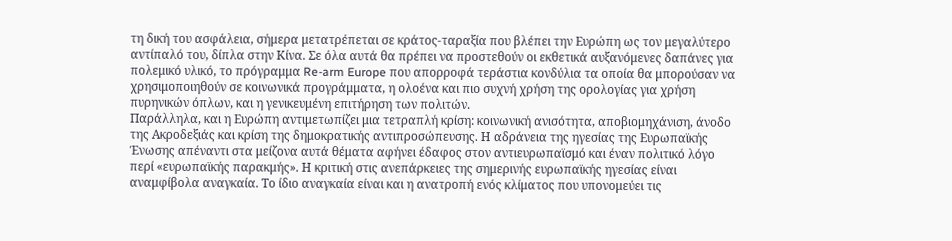τη δική του ασφάλεια, σήμερα μετατρέπεται σε κράτος-ταραξία που βλέπει την Ευρώπη ως τον μεγαλύτερο αντίπαλό του, δίπλα στην Κίνα. Σε όλα αυτά θα πρέπει να προστεθούν οι εκθετικά αυξανόμενες δαπάνες για πολεμικό υλικό, το πρόγραμμα Re-arm Europe που απορροφά τεράστια κονδύλια τα οποία θα μπορούσαν να χρησιμοποιηθούν σε κοινωνικά προγράμματα, η ολοένα και πιο συχνή χρήση της ορολογίας για χρήση πυρηνικών όπλων, και η γενικευμένη επιτήρηση των πολιτών.
Παράλληλα, και η Ευρώπη αντιμετωπίζει μια τετραπλή κρίση: κοινωνική ανισότητα, αποβιομηχάνιση, άνοδο της Ακροδεξιάς και κρίση της δημοκρατικής αντιπροσώπευσης. Η αδράνεια της ηγεσίας της Ευρωπαϊκής Ένωσης απέναντι στα μείζονα αυτά θέματα αφήνει έδαφος στον αντιευρωπαϊσμό και έναν πολιτικό λόγο περί «ευρωπαϊκής παρακμής». Η κριτική στις ανεπάρκειες της σημερινής ευρωπαϊκής ηγεσίας είναι αναμφίβολα αναγκαία. Το ίδιο αναγκαία είναι και η ανατροπή ενός κλίματος που υπονομεύει τις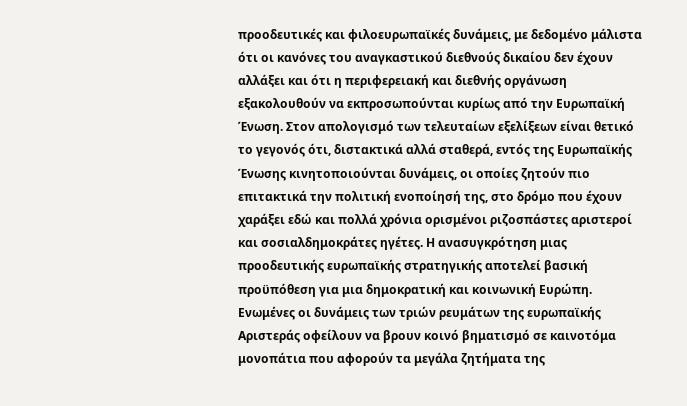προοδευτικές και φιλοευρωπαϊκές δυνάμεις, με δεδομένο μάλιστα ότι οι κανόνες του αναγκαστικού διεθνούς δικαίου δεν έχουν αλλάξει και ότι η περιφερειακή και διεθνής οργάνωση εξακολουθούν να εκπροσωπούνται κυρίως από την Ευρωπαϊκή Ένωση. Στον απολογισμό των τελευταίων εξελίξεων είναι θετικό το γεγονός ότι, διστακτικά αλλά σταθερά, εντός της Ευρωπαϊκής Ένωσης κινητοποιούνται δυνάμεις, οι οποίες ζητούν πιο επιτακτικά την πολιτική ενοποίησή της, στο δρόμο που έχουν χαράξει εδώ και πολλά χρόνια ορισμένοι ριζοσπάστες αριστεροί και σοσιαλδημοκράτες ηγέτες. Η ανασυγκρότηση μιας προοδευτικής ευρωπαϊκής στρατηγικής αποτελεί βασική προϋπόθεση για μια δημοκρατική και κοινωνική Ευρώπη. Ενωμένες οι δυνάμεις των τριών ρευμάτων της ευρωπαϊκής Αριστεράς οφείλουν να βρουν κοινό βηματισμό σε καινοτόμα μονοπάτια που αφορούν τα μεγάλα ζητήματα της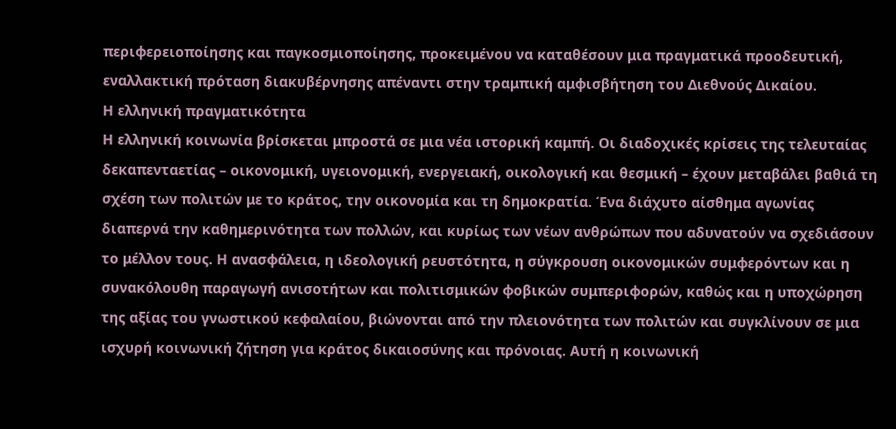περιφερειοποίησης και παγκοσμιοποίησης, προκειμένου να καταθέσουν μια πραγματικά προοδευτική, εναλλακτική πρόταση διακυβέρνησης απέναντι στην τραμπική αμφισβήτηση του Διεθνούς Δικαίου.
Η ελληνική πραγματικότητα
Η ελληνική κοινωνία βρίσκεται μπροστά σε μια νέα ιστορική καμπή. Οι διαδοχικές κρίσεις της τελευταίας δεκαπενταετίας – οικονομική, υγειονομική, ενεργειακή, οικολογική και θεσμική – έχουν μεταβάλει βαθιά τη σχέση των πολιτών με το κράτος, την οικονομία και τη δημοκρατία. Ένα διάχυτο αίσθημα αγωνίας διαπερνά την καθημερινότητα των πολλών, και κυρίως των νέων ανθρώπων που αδυνατούν να σχεδιάσουν το μέλλον τους. Η ανασφάλεια, η ιδεολογική ρευστότητα, η σύγκρουση οικονομικών συμφερόντων και η συνακόλουθη παραγωγή ανισοτήτων και πολιτισμικών φοβικών συμπεριφορών, καθώς και η υποχώρηση της αξίας του γνωστικού κεφαλαίου, βιώνονται από την πλειονότητα των πολιτών και συγκλίνουν σε μια ισχυρή κοινωνική ζήτηση για κράτος δικαιοσύνης και πρόνοιας. Αυτή η κοινωνική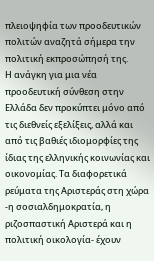πλειοψηφία των προοδευτικών πολιτών αναζητά σήμερα την πολιτική εκπροσώπησή της.
Η ανάγκη για μια νέα προοδευτική σύνθεση στην Ελλάδα δεν προκύπτει μόνο από τις διεθνείς εξελίξεις, αλλά και από τις βαθιές ιδιομορφίες της ίδιας της ελληνικής κοινωνίας και οικονομίας. Τα διαφορετικά ρεύματα της Αριστεράς στη χώρα -η σοσιαλδημοκρατία, η ριζοσπαστική Αριστερά και η πολιτική οικολογία- έχουν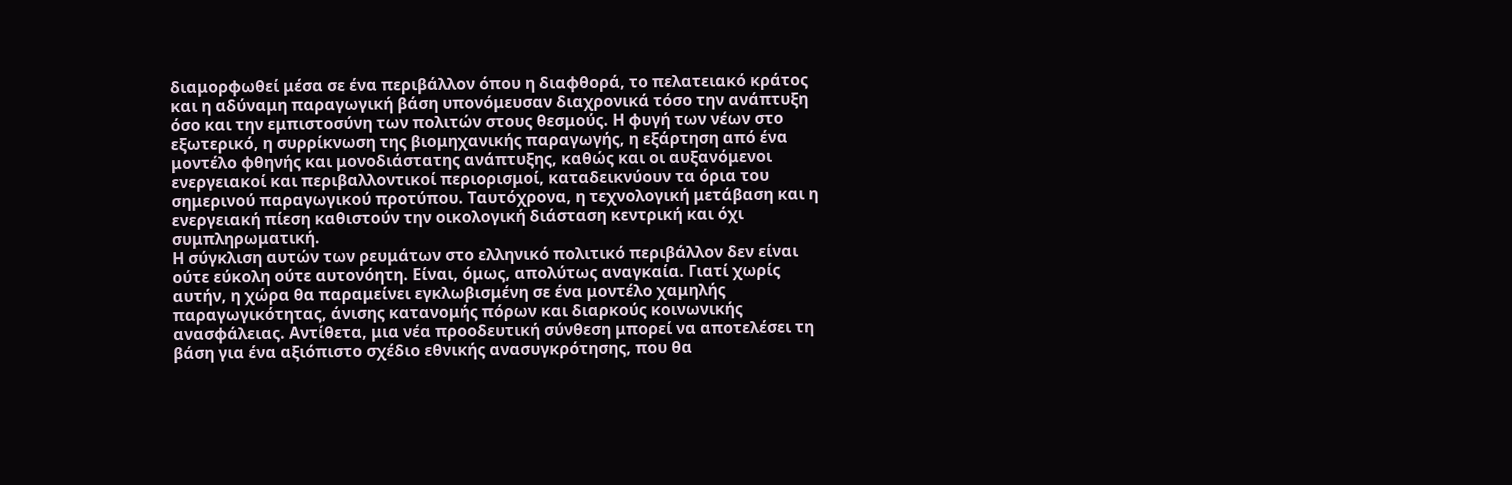διαμορφωθεί μέσα σε ένα περιβάλλον όπου η διαφθορά, το πελατειακό κράτος και η αδύναμη παραγωγική βάση υπονόμευσαν διαχρονικά τόσο την ανάπτυξη όσο και την εμπιστοσύνη των πολιτών στους θεσμούς. Η φυγή των νέων στο εξωτερικό, η συρρίκνωση της βιομηχανικής παραγωγής, η εξάρτηση από ένα μοντέλο φθηνής και μονοδιάστατης ανάπτυξης, καθώς και οι αυξανόμενοι ενεργειακοί και περιβαλλοντικοί περιορισμοί, καταδεικνύουν τα όρια του σημερινού παραγωγικού προτύπου. Ταυτόχρονα, η τεχνολογική μετάβαση και η ενεργειακή πίεση καθιστούν την οικολογική διάσταση κεντρική και όχι συμπληρωματική.
Η σύγκλιση αυτών των ρευμάτων στο ελληνικό πολιτικό περιβάλλον δεν είναι ούτε εύκολη ούτε αυτονόητη. Είναι, όμως, απολύτως αναγκαία. Γιατί χωρίς αυτήν, η χώρα θα παραμείνει εγκλωβισμένη σε ένα μοντέλο χαμηλής παραγωγικότητας, άνισης κατανομής πόρων και διαρκούς κοινωνικής ανασφάλειας. Αντίθετα, μια νέα προοδευτική σύνθεση μπορεί να αποτελέσει τη βάση για ένα αξιόπιστο σχέδιο εθνικής ανασυγκρότησης, που θα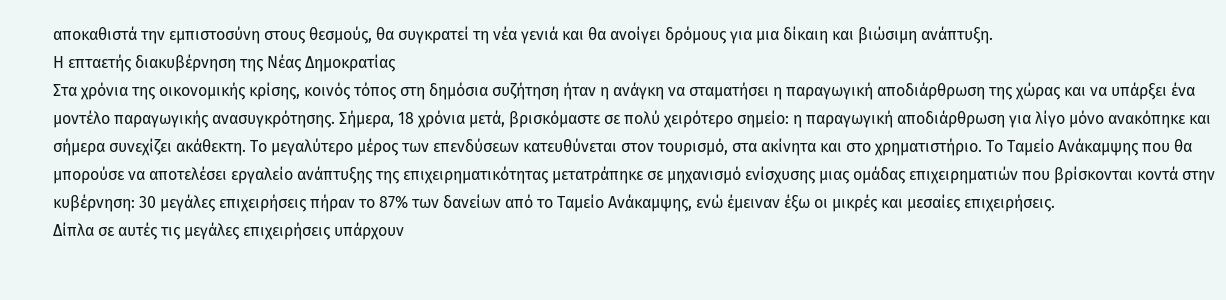αποκαθιστά την εμπιστοσύνη στους θεσμούς, θα συγκρατεί τη νέα γενιά και θα ανοίγει δρόμους για μια δίκαιη και βιώσιμη ανάπτυξη.
Η επταετής διακυβέρνηση της Νέας Δημοκρατίας
Στα χρόνια της οικονομικής κρίσης, κοινός τόπος στη δημόσια συζήτηση ήταν η ανάγκη να σταματήσει η παραγωγική αποδιάρθρωση της χώρας και να υπάρξει ένα μοντέλο παραγωγικής ανασυγκρότησης. Σήμερα, 18 χρόνια μετά, βρισκόμαστε σε πολύ χειρότερο σημείο: η παραγωγική αποδιάρθρωση για λίγο μόνο ανακόπηκε και σήμερα συνεχίζει ακάθεκτη. Το μεγαλύτερο μέρος των επενδύσεων κατευθύνεται στον τουρισμό, στα ακίνητα και στο χρηματιστήριο. Το Ταμείο Ανάκαμψης που θα μπορούσε να αποτελέσει εργαλείο ανάπτυξης της επιχειρηματικότητας μετατράπηκε σε μηχανισμό ενίσχυσης μιας ομάδας επιχειρηματιών που βρίσκονται κοντά στην κυβέρνηση: 30 μεγάλες επιχειρήσεις πήραν το 87% των δανείων από το Ταμείο Ανάκαμψης, ενώ έμειναν έξω οι μικρές και μεσαίες επιχειρήσεις.
Δίπλα σε αυτές τις μεγάλες επιχειρήσεις υπάρχουν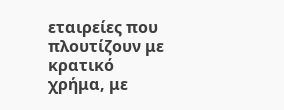εταιρείες που πλουτίζουν με κρατικό χρήμα, με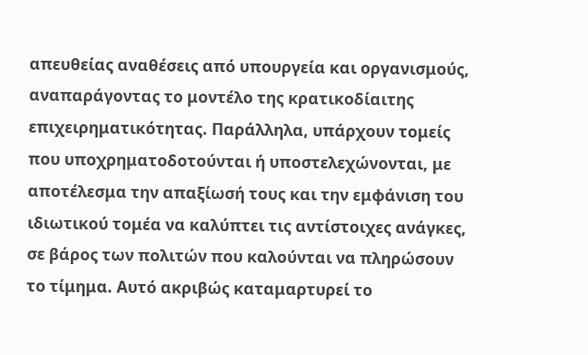απευθείας αναθέσεις από υπουργεία και οργανισμούς, αναπαράγοντας το μοντέλο της κρατικοδίαιτης επιχειρηματικότητας. Παράλληλα, υπάρχουν τομείς που υποχρηματοδοτούνται ή υποστελεχώνονται, με αποτέλεσμα την απαξίωσή τους και την εμφάνιση του ιδιωτικού τομέα να καλύπτει τις αντίστοιχες ανάγκες, σε βάρος των πολιτών που καλούνται να πληρώσουν το τίμημα. Αυτό ακριβώς καταμαρτυρεί το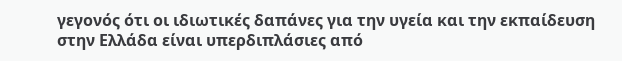γεγονός ότι οι ιδιωτικές δαπάνες για την υγεία και την εκπαίδευση στην Ελλάδα είναι υπερδιπλάσιες από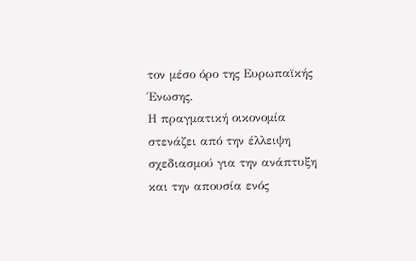τον μέσο όρο της Ευρωπαϊκής Ένωσης.
Η πραγματική οικονομία στενάζει από την έλλειψη σχεδιασμού για την ανάπτυξη και την απουσία ενός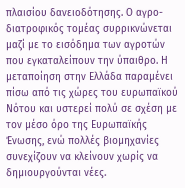πλαισίου δανειοδότησης. Ο αγρο-διατροφικός τομέας συρρικνώνεται μαζί με το εισόδημα των αγροτών που εγκαταλείπουν την ύπαιθρο. Η μεταποίηση στην Ελλάδα παραμένει πίσω από τις χώρες του ευρωπαϊκού Νότου και υστερεί πολύ σε σχέση με τον μέσο όρο της Ευρωπαϊκής Ένωσης, ενώ πολλές βιομηχανίες συνεχίζουν να κλείνουν χωρίς να δημιουργούνται νέες.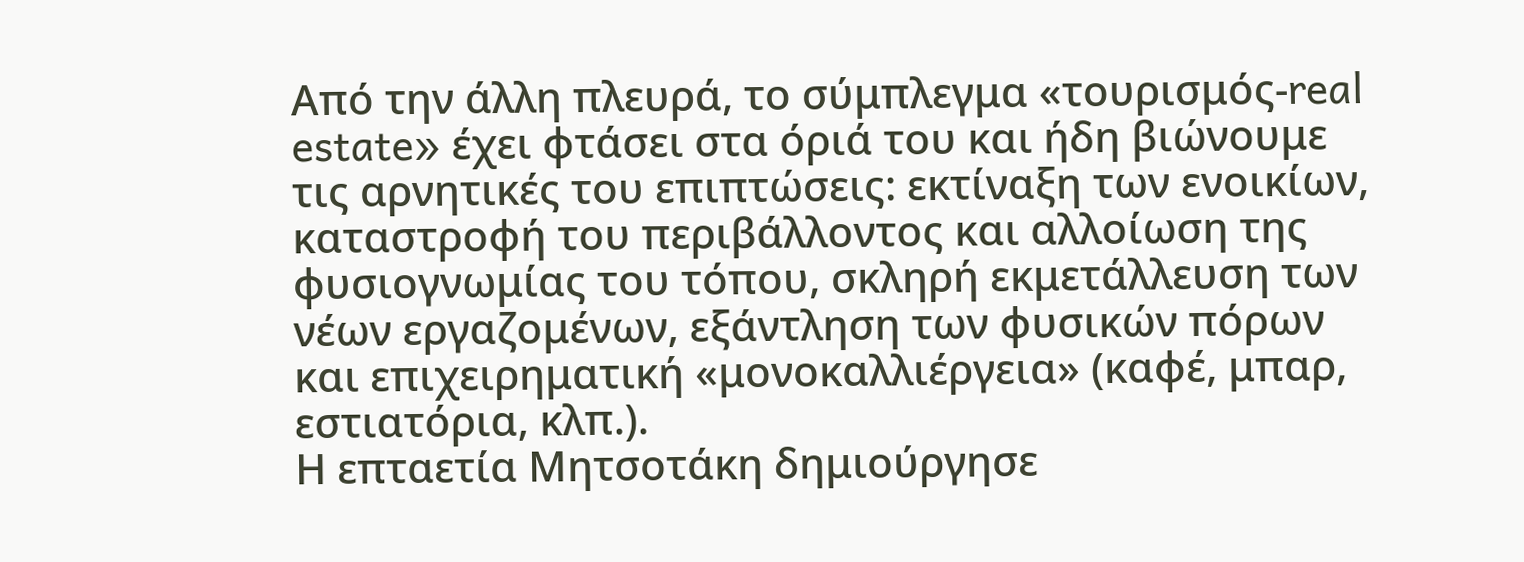Από την άλλη πλευρά, το σύμπλεγμα «τουρισμός-real estate» έχει φτάσει στα όριά του και ήδη βιώνουμε τις αρνητικές του επιπτώσεις: εκτίναξη των ενοικίων, καταστροφή του περιβάλλοντος και αλλοίωση της φυσιογνωμίας του τόπου, σκληρή εκμετάλλευση των νέων εργαζομένων, εξάντληση των φυσικών πόρων και επιχειρηματική «μονοκαλλιέργεια» (καφέ, μπαρ, εστιατόρια, κλπ.).
Η επταετία Μητσοτάκη δημιούργησε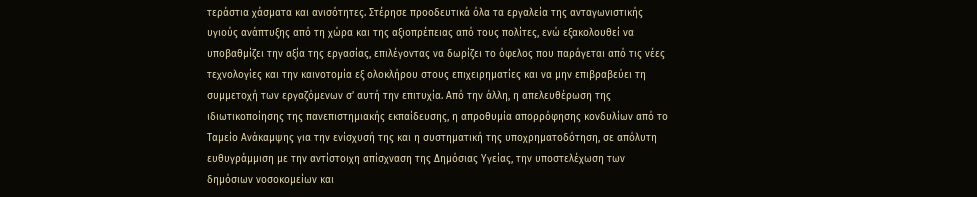τεράστια χάσματα και ανισότητες. Στέρησε προοδευτικά όλα τα εργαλεία της ανταγωνιστικής υγιούς ανάπτυξης από τη χώρα και της αξιοπρέπειας από τους πολίτες, ενώ εξακολουθεί να υποβαθμίζει την αξία της εργασίας, επιλέγοντας να δωρίζει το όφελος που παράγεται από τις νέες τεχνολογίες και την καινοτομία εξ ολοκλήρου στους επιχειρηματίες και να μην επιβραβεύει τη συμμετοχή των εργαζόμενων σ’ αυτή την επιτυχία. Από την άλλη, η απελευθέρωση της ιδιωτικοποίησης της πανεπιστημιακής εκπαίδευσης, η απροθυμία απορρόφησης κονδυλίων από το Ταμείο Ανάκαμψης για την ενίσχυσή της και η συστηματική της υποχρηματοδότηση, σε απόλυτη ευθυγράμμιση με την αντίστοιχη απίσχναση της Δημόσιας Υγείας, την υποστελέχωση των δημόσιων νοσοκομείων και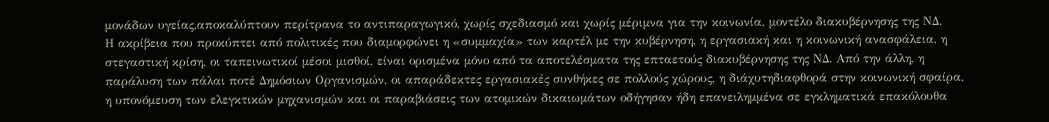μονάδων υγείας,αποκαλύπτουν περίτρανα το αντιπαραγωγικό, χωρίς σχεδιασμό και χωρίς μέριμνα για την κοινωνία, μοντέλο διακυβέρνησης της ΝΔ.
Η ακρίβεια που προκύπτει από πολιτικές που διαμορφώνει η «συμμαχία» των καρτέλ με την κυβέρνηση, η εργασιακή και η κοινωνική ανασφάλεια, η στεγαστική κρίση, οι ταπεινωτικοί μέσοι μισθοί, είναι ορισμένα μόνο από τα αποτελέσματα της επταετούς διακυβέρνησης της ΝΔ. Από την άλλη, η παράλυση των πάλαι ποτέ Δημόσιων Οργανισμών, οι απαράδεκτες εργασιακές συνθήκες σε πολλούς χώρους, η διάχυτηδιαφθορά στην κοινωνική σφαίρα, η υπονόμευση των ελεγκτικών μηχανισμών και οι παραβιάσεις των ατομικών δικαιωμάτων οδήγησαν ήδη επανειλημμένα σε εγκληματικά επακόλουθα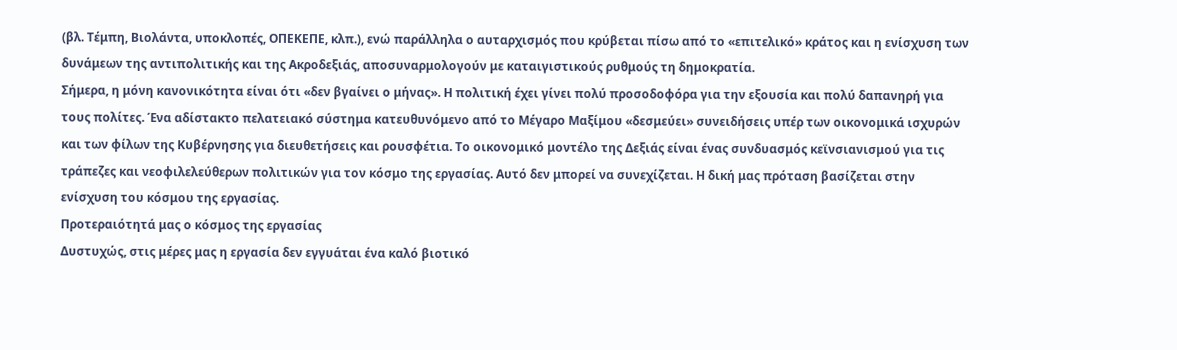(βλ. Τέμπη, Βιολάντα, υποκλοπές, ΟΠΕΚΕΠΕ, κλπ.), ενώ παράλληλα ο αυταρχισμός που κρύβεται πίσω από το «επιτελικό» κράτος και η ενίσχυση των δυνάμεων της αντιπολιτικής και της Ακροδεξιάς, αποσυναρμολογούν με καταιγιστικούς ρυθμούς τη δημοκρατία.
Σήμερα, η μόνη κανονικότητα είναι ότι «δεν βγαίνει ο μήνας». Η πολιτική έχει γίνει πολύ προσοδοφόρα για την εξουσία και πολύ δαπανηρή για τους πολίτες. Ένα αδίστακτο πελατειακό σύστημα κατευθυνόμενο από το Μέγαρο Μαξίμου «δεσμεύει» συνειδήσεις υπέρ των οικονομικά ισχυρών και των φίλων της Κυβέρνησης για διευθετήσεις και ρουσφέτια. Το οικονομικό μοντέλο της Δεξιάς είναι ένας συνδυασμός κεϊνσιανισμού για τις τράπεζες και νεοφιλελεύθερων πολιτικών για τον κόσμο της εργασίας. Αυτό δεν μπορεί να συνεχίζεται. Η δική μας πρόταση βασίζεται στην ενίσχυση του κόσμου της εργασίας.
Προτεραιότητά μας ο κόσμος της εργασίας
Δυστυχώς, στις μέρες μας η εργασία δεν εγγυάται ένα καλό βιοτικό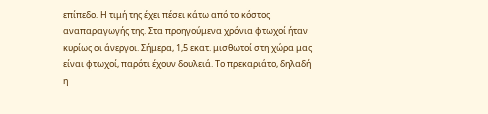επίπεδο. Η τιμή της έχει πέσει κάτω από το κόστος αναπαραγωγής της. Στα προηγούμενα χρόνια φτωχοί ήταν κυρίως οι άνεργοι. Σήμερα, 1,5 εκατ. μισθωτοί στη χώρα μας είναι φτωχοί, παρότι έχουν δουλειά. Το πρεκαριάτο, δηλαδή η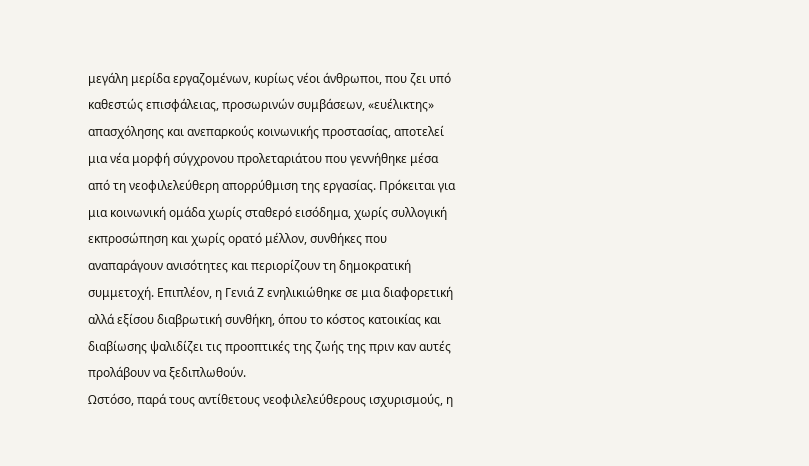μεγάλη μερίδα εργαζομένων, κυρίως νέοι άνθρωποι, που ζει υπό καθεστώς επισφάλειας, προσωρινών συμβάσεων, «ευέλικτης» απασχόλησης και ανεπαρκούς κοινωνικής προστασίας, αποτελεί μια νέα μορφή σύγχρονου προλεταριάτου που γεννήθηκε μέσα από τη νεοφιλελεύθερη απορρύθμιση της εργασίας. Πρόκειται για μια κοινωνική ομάδα χωρίς σταθερό εισόδημα, χωρίς συλλογική εκπροσώπηση και χωρίς ορατό μέλλον, συνθήκες που αναπαράγουν ανισότητες και περιορίζουν τη δημοκρατική συμμετοχή. Επιπλέον, η Γενιά Ζ ενηλικιώθηκε σε μια διαφορετική αλλά εξίσου διαβρωτική συνθήκη, όπου το κόστος κατοικίας και διαβίωσης ψαλιδίζει τις προοπτικές της ζωής της πριν καν αυτές προλάβουν να ξεδιπλωθούν.
Ωστόσο, παρά τους αντίθετους νεοφιλελεύθερους ισχυρισμούς, η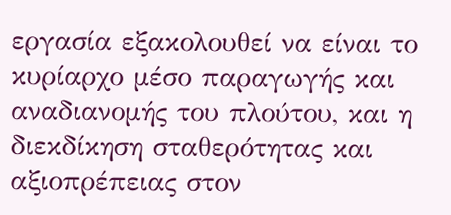εργασία εξακολουθεί να είναι το κυρίαρχο μέσο παραγωγής και αναδιανομής του πλούτου, και η διεκδίκηση σταθερότητας και αξιοπρέπειας στον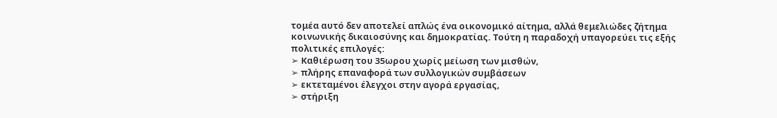τομέα αυτό δεν αποτελεί απλώς ένα οικονομικό αίτημα, αλλά θεμελιώδες ζήτημα κοινωνικής δικαιοσύνης και δημοκρατίας. Τούτη η παραδοχή υπαγορεύει τις εξής πολιτικές επιλογές:
➢ Καθιέρωση του 35ωρου χωρίς μείωση των μισθών,
➢ πλήρης επαναφορά των συλλογικών συμβάσεων
➢ εκτεταμένοι έλεγχοι στην αγορά εργασίας,
➢ στήριξη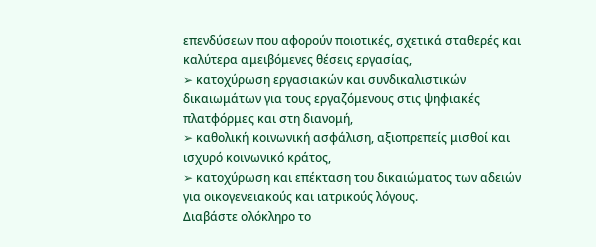επενδύσεων που αφορούν ποιοτικές, σχετικά σταθερές και καλύτερα αμειβόμενες θέσεις εργασίας,
➢ κατοχύρωση εργασιακών και συνδικαλιστικών δικαιωμάτων για τους εργαζόμενους στις ψηφιακές πλατφόρμες και στη διανομή,
➢ καθολική κοινωνική ασφάλιση, αξιοπρεπείς μισθοί και ισχυρό κοινωνικό κράτος,
➢ κατοχύρωση και επέκταση του δικαιώματος των αδειών για οικογενειακούς και ιατρικούς λόγους.
Διαβάστε ολόκληρο το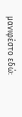μανιφέστο εδώ: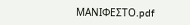ΜΑΝΙΦΕΣΤΟ.pdf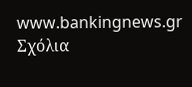www.bankingnews.gr
Σχόλια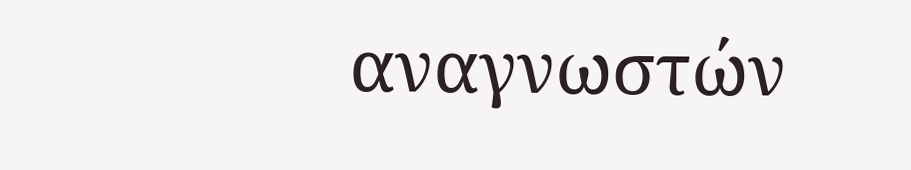αναγνωστών